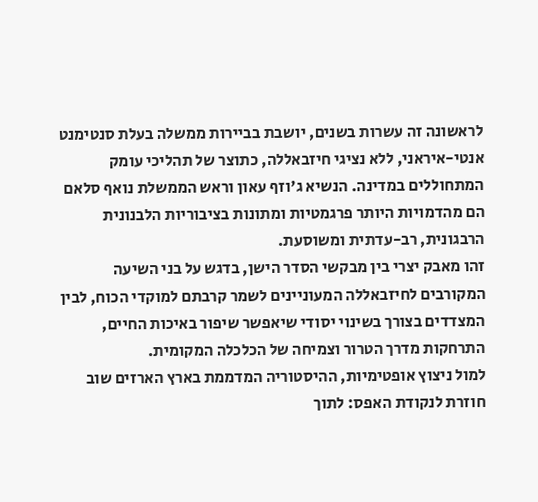לראשונה זה עשרות בשנים, יושבת בביירות ממשלה בעלת סנטימנט אנטי-איראני, ללא נציגי חיזבאללה, כתוצר של תהליכי עומק המתחוללים במדינה. הנשיא ג'וזף עאון וראש הממשלת נואף סלאם הם מהדמויות היותר פרגמטיות ומתונות בציבוריות הלבנונית הרבגונית, רב-עדתית ומשוסעת.
זהו מאבק יצרי בין מבקשי הסדר הישן, בדגש על בני השיעה המקורבים לחיזבאללה המעוניינים לשמר קרבתם למוקדי הכוח, לבין המצדדים בצורך בשינוי יסודי שיאפשר שיפור באיכות החיים, התרחקות מדרך הטרור וצמיחה של הכלכלה המקומית.
למול ניצוץ אופטימיות, ההיסטוריה המדממת בארץ הארזים שוב חוזרת לנקודת האפס: לתוך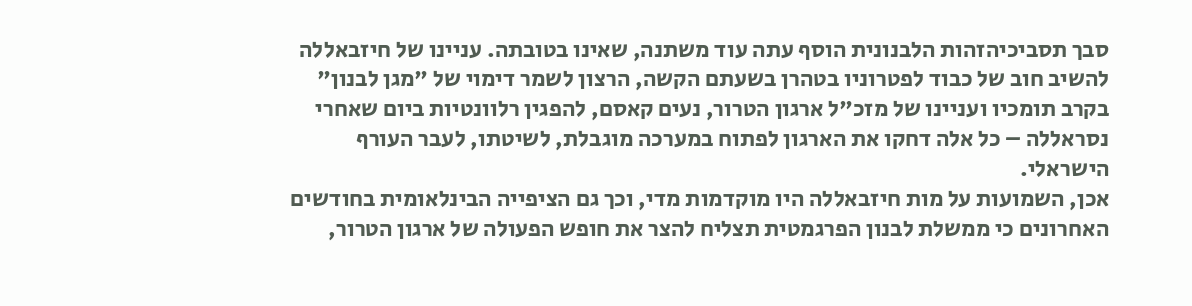סבך תסביכיהזהות הלבנונית הוסף עתה עוד משתנה, שאינו בטובתה. עניינו של חיזבאללה להשיב חוב של כבוד לפטרוניו בטהרן בשעתם הקשה, הרצון לשמר דימוי של "מגן לבנון" בקרב תומכיו ועניינו של מזכ"ל ארגון הטרור, נעים קאסם, להפגין רלוונטיות ביום שאחרי נסראללה – כל אלה דחקו את הארגון לפתוח במערכה מוגבלת, לשיטתו, לעבר העורף הישראלי.
אכן, השמועות על מות חיזבאללה היו מוקדמות מדי, וכך גם הציפייה הבינלאומית בחודשים האחרונים כי ממשלת לבנון הפרגמטית תצליח להצר את חופש הפעולה של ארגון הטרור,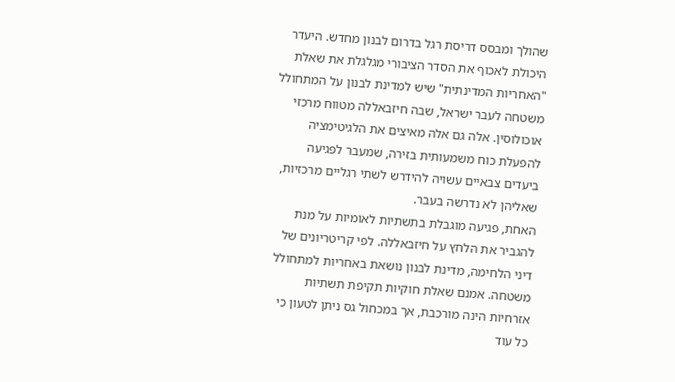שהולך ומבסס דריסת רגל בדרום לבנון מחדש. היעדר היכולת לאכוף את הסדר הציבורי מגלגלת את שאלת "האחריות המדינתית" שיש למדינת לבנון על המתחולל משטחה לעבר ישראל, שבה חיזבאללה מטווח מרכזי אוכולוסין. אלה גם אלה מאיצים את הלגיטימציה להפעלת כוח משמעותית בזירה, שמעבר לפגיעה ביעדים צבאיים עשויה להידרש לשתי רגליים מרכזיות, שאליהן לא נדרשה בעבר.
האחת, פגיעה מוגבלת בתשתיות לאומיות על מנת להגביר את הלחץ על חיזבאללה. לפי קריטריונים של דיני הלחימה, מדינת לבנון נושאת באחריות למתחולל משטחה. אמנם שאלת חוקיות תקיפת תשתיות אזרחיות הינה מורכבת, אך במכחול גס ניתן לטעון כי כל עוד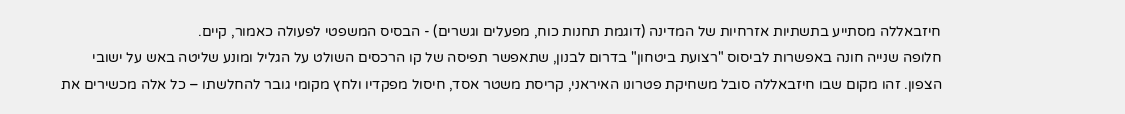חיזבאללה מסתייע בתשתיות אזרחיות של המדינה (דוגמת תחנות כוח, מפעלים וגשרים) - הבסיס המשפטי לפעולה כאמור, קיים.
חלופה שנייה חונה באפשרות לביסוס "רצועת ביטחון" בדרום לבנון, שתאפשר תפיסה של קו הרכסים השולט על הגליל ומונע שליטה באש על ישובי הצפון. זהו מקום שבו חיזבאללה סובל משחיקת פטרונו האיראני, קריסת משטר אסד, חיסול מפקדיו ולחץ מקומי גובר להחלשתו – כל אלה מכשירים את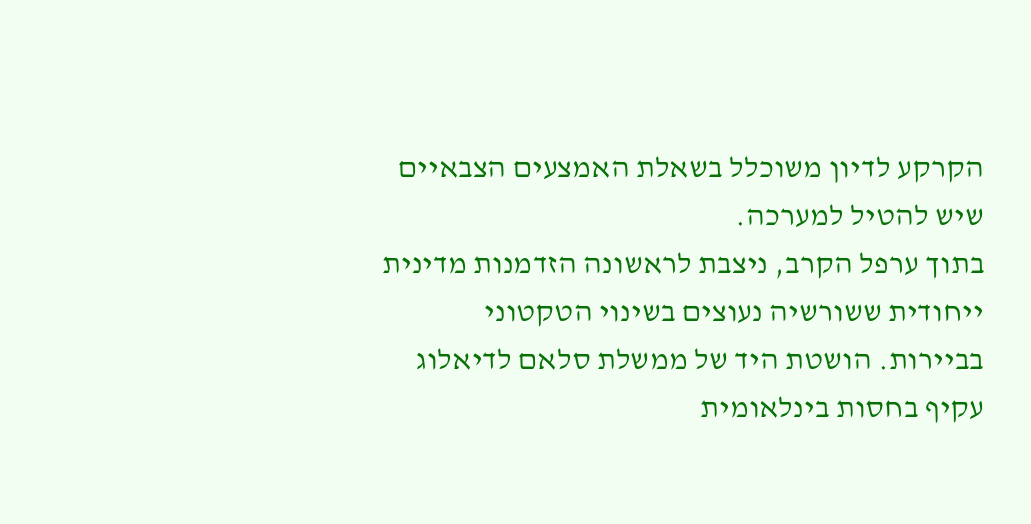הקרקע לדיון משוכלל בשאלת האמצעים הצבאיים שיש להטיל למערכה.
בתוך ערפל הקרב, ניצבת לראשונה הזדמנות מדינית ייחודית ששורשיה נעוצים בשינוי הטקטוני בביירות. הושטת היד של ממשלת סלאם לדיאלוג עקיף בחסות בינלאומית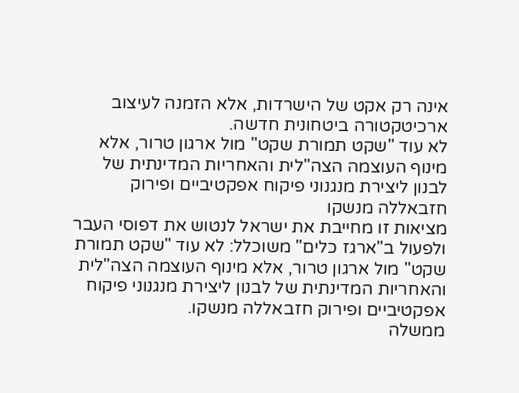אינה רק אקט של הישרדות, אלא הזמנה לעיצוב ארכיטקטורה ביטחונית חדשה.
לא עוד "שקט תמורת שקט" מול ארגון טרור, אלא מינוף העוצמה הצה"לית והאחריות המדינתית של לבנון ליצירת מנגנוני פיקוח אפקטיביים ופירוק חזבאללה מנשקו
מציאות זו מחייבת את ישראל לנטוש את דפוסי העבר ולפעול ב"ארגז כלים" משוכלל: לא עוד "שקט תמורת שקט" מול ארגון טרור, אלא מינוף העוצמה הצה"לית והאחריות המדינתית של לבנון ליצירת מנגנוני פיקוח אפקטיביים ופירוק חזבאללה מנשקו.
ממשלה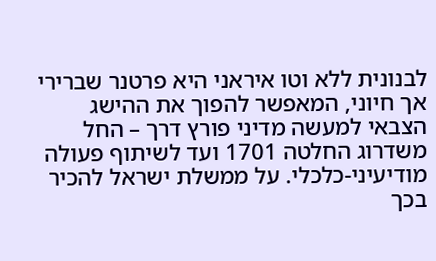לבנונית ללא וטו איראני היא פרטנר שברירי אך חיוני, המאפשר להפוך את ההישג הצבאי למעשה מדיני פורץ דרך – החל משדרוג החלטה 1701 ועד לשיתוף פעולה מודיעיני-כלכלי. על ממשלת ישראל להכיר בכך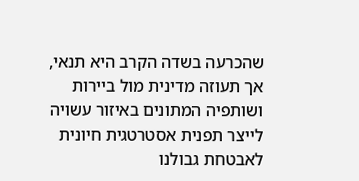שהכרעה בשדה הקרב היא תנאי, אך תעוזה מדינית מול ביירות ושותפיה המתונים באיזור עשויה לייצר תפנית אסטרטגית חיונית לאבטחת גבולנו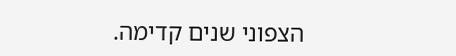הצפוני שנים קדימה.